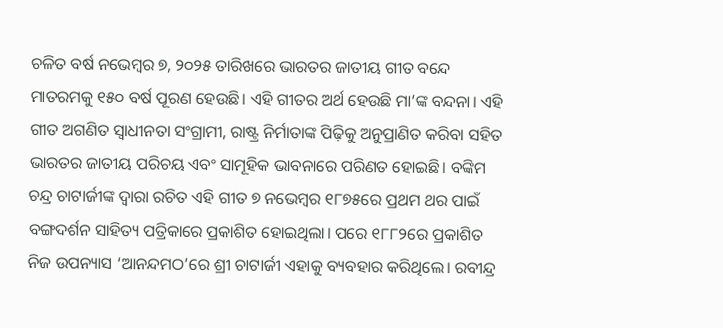ଚଳିତ ବର୍ଷ ନଭେମ୍ବର ୭, ୨୦୨୫ ତାରିଖରେ ଭାରତର ଜାତୀୟ ଗୀତ ବନ୍ଦେ ମାତରମକୁ ୧୫୦ ବର୍ଷ ପୂରଣ ହେଉଛି। ଏହି ଗୀତର ଅର୍ଥ ହେଉଛି ମା’ଙ୍କ ବନ୍ଦନା। ଏହି ଗୀତ ଅଗଣିତ ସ୍ୱାଧୀନତା ସଂଗ୍ରାମୀ, ରାଷ୍ଟ୍ର ନିର୍ମାତାଙ୍କ ପିଢ଼ିକୁ ଅନୁପ୍ରାଣିତ କରିବା ସହିତ ଭାରତର ଜାତୀୟ ପରିଚୟ ଏବଂ ସାମୂହିକ ଭାବନାରେ ପରିଣତ ହୋଇଛି। ବଙ୍କିମ ଚନ୍ଦ୍ର ଚାଟାର୍ଜୀଙ୍କ ଦ୍ୱାରା ରଚିତ ଏହି ଗୀତ ୭ ନଭେମ୍ବର ୧୮୭୫ରେ ପ୍ରଥମ ଥର ପାଇଁ ବଙ୍ଗଦର୍ଶନ ସାହିତ୍ୟ ପତ୍ରିକାରେ ପ୍ରକାଶିତ ହୋଇଥିଲା। ପରେ ୧୮୮୨ରେ ପ୍ରକାଶିତ ନିଜ ଉପନ୍ୟାସ ‘ଆନନ୍ଦମଠ’ରେ ଶ୍ରୀ ଚାଟାର୍ଜୀ ଏହାକୁ ବ୍ୟବହାର କରିଥିଲେ। ରବୀନ୍ଦ୍ର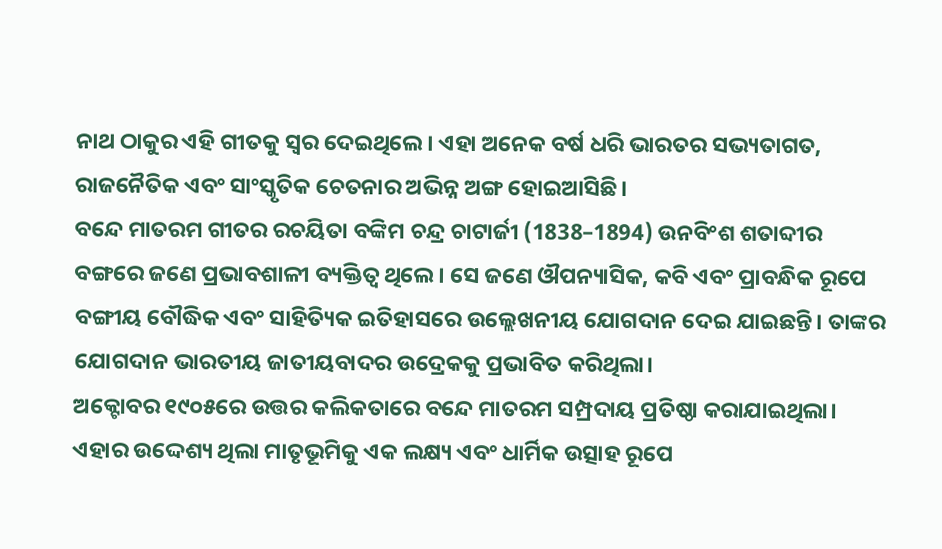ନାଥ ଠାକୁର ଏହି ଗୀତକୁ ସ୍ୱର ଦେଇଥିଲେ। ଏହା ଅନେକ ବର୍ଷ ଧରି ଭାରତର ସଭ୍ୟତାଗତ, ରାଜନୈତିକ ଏବଂ ସାଂସ୍କୃତିକ ଚେତନାର ଅଭିନ୍ନ ଅଙ୍ଗ ହୋଇଆସିଛି।
ବନ୍ଦେ ମାତରମ ଗୀତର ରଚୟିତା ବଙ୍କିମ ଚନ୍ଦ୍ର ଚାଟାର୍ଜୀ (1838–1894) ଉନବିଂଶ ଶତାବ୍ଦୀର ବଙ୍ଗରେ ଜଣେ ପ୍ରଭାବଶାଳୀ ବ୍ୟକ୍ତିତ୍ୱ ଥିଲେ। ସେ ଜଣେ ଔପନ୍ୟାସିକ, କବି ଏବଂ ପ୍ରାବନ୍ଧିକ ରୂପେ ବଙ୍ଗୀୟ ବୌଦ୍ଧିକ ଏବଂ ସାହିତ୍ୟିକ ଇତିହାସରେ ଉଲ୍ଲେଖନୀୟ ଯୋଗଦାନ ଦେଇ ଯାଇଛନ୍ତି। ତାଙ୍କର ଯୋଗଦାନ ଭାରତୀୟ ଜାତୀୟବାଦର ଉଦ୍ରେକକୁ ପ୍ରଭାବିତ କରିଥିଲା।
ଅକ୍ଟୋବର ୧୯୦୫ରେ ଉତ୍ତର କଲିକତାରେ ବନ୍ଦେ ମାତରମ ସମ୍ପ୍ରଦାୟ ପ୍ରତିଷ୍ଠା କରାଯାଇଥିଲା। ଏହାର ଉଦ୍ଦେଶ୍ୟ ଥିଲା ମାତୃଭୂମିକୁ ଏକ ଲକ୍ଷ୍ୟ ଏବଂ ଧାର୍ମିକ ଉତ୍ସାହ ରୂପେ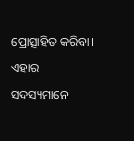ପ୍ରୋତ୍ସାହିତ କରିବା। ଏହାର ସଦସ୍ୟମାନେ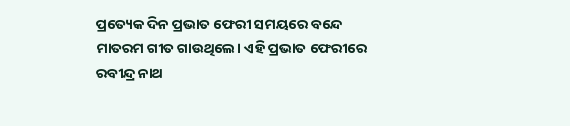ପ୍ରତ୍ୟେକ ଦିନ ପ୍ରଭାତ ଫେରୀ ସମୟରେ ବନ୍ଦେ ମାତରମ ଗୀତ ଗାଉଥିଲେ। ଏହି ପ୍ରଭାତ ଫେରୀରେ ରବୀନ୍ଦ୍ର ନାଥ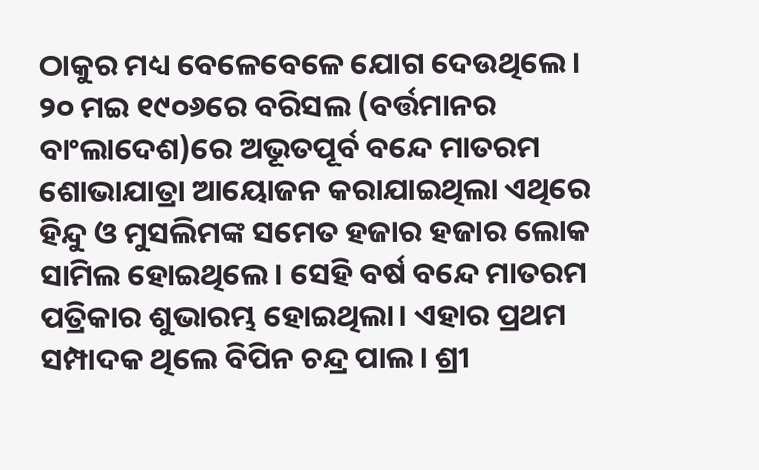ଠାକୁର ମଧ୍ୟ ବେଳେବେଳେ ଯୋଗ ଦେଉଥିଲେ।
୨୦ ମଇ ୧୯୦୬ରେ ବରିସଲ (ବର୍ତ୍ତମାନର ବାଂଲାଦେଶ)ରେ ଅଭୂତପୂର୍ବ ବନ୍ଦେ ମାତରମ ଶୋଭାଯାତ୍ରା ଆୟୋଜନ କରାଯାଇଥିଲା ଏଥିରେ ହିନ୍ଦୁ ଓ ମୁସଲିମଙ୍କ ସମେତ ହଜାର ହଜାର ଲୋକ ସାମିଲ ହୋଇଥିଲେ। ସେହି ବର୍ଷ ବନ୍ଦେ ମାତରମ ପତ୍ରିକାର ଶୁଭାରମ୍ଭ ହୋଇଥିଲା। ଏହାର ପ୍ରଥମ ସମ୍ପାଦକ ଥିଲେ ବିପିନ ଚନ୍ଦ୍ର ପାଲ। ଶ୍ରୀ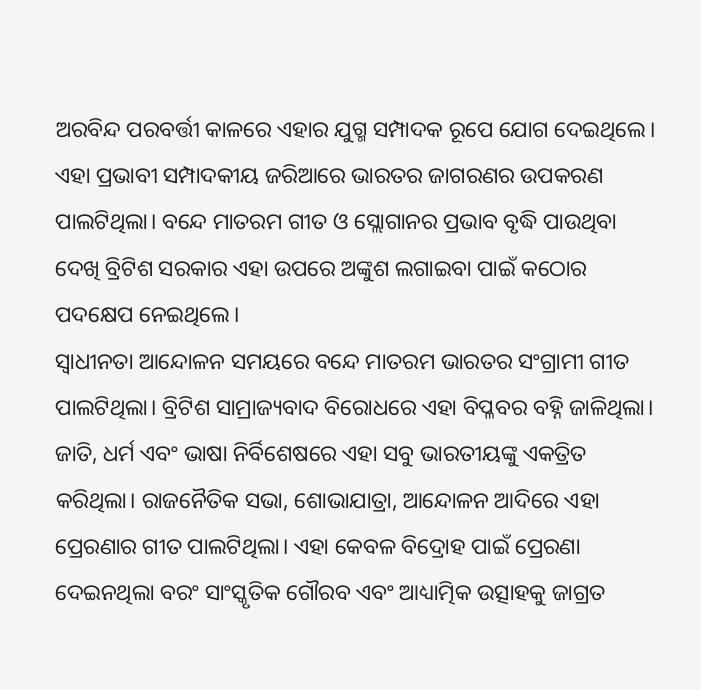ଅରବିନ୍ଦ ପରବର୍ତ୍ତୀ କାଳରେ ଏହାର ଯୁଗ୍ମ ସମ୍ପାଦକ ରୂପେ ଯୋଗ ଦେଇଥିଲେ। ଏହା ପ୍ରଭାବୀ ସମ୍ପାଦକୀୟ ଜରିଆରେ ଭାରତର ଜାଗରଣର ଉପକରଣ ପାଲଟିଥିଲା। ବନ୍ଦେ ମାତରମ ଗୀତ ଓ ସ୍ଲୋଗାନର ପ୍ରଭାବ ବୃଦ୍ଧି ପାଉଥିବା ଦେଖି ବ୍ରିଟିଶ ସରକାର ଏହା ଉପରେ ଅଙ୍କୁଶ ଲଗାଇବା ପାଇଁ କଠୋର ପଦକ୍ଷେପ ନେଇଥିଲେ।
ସ୍ୱାଧୀନତା ଆନ୍ଦୋଳନ ସମୟରେ ବନ୍ଦେ ମାତରମ ଭାରତର ସଂଗ୍ରାମୀ ଗୀତ ପାଲଟିଥିଲା। ବ୍ରିଟିଶ ସାମ୍ରାଜ୍ୟବାଦ ବିରୋଧରେ ଏହା ବିପ୍ଳବର ବହ୍ନି ଜାଳିଥିଲା। ଜାତି, ଧର୍ମ ଏବଂ ଭାଷା ନିର୍ବିଶେଷରେ ଏହା ସବୁ ଭାରତୀୟଙ୍କୁ ଏକତ୍ରିତ କରିଥିଲା। ରାଜନୈତିକ ସଭା, ଶୋଭାଯାତ୍ରା, ଆନ୍ଦୋଳନ ଆଦିରେ ଏହା ପ୍ରେରଣାର ଗୀତ ପାଲଟିଥିଲା। ଏହା କେବଳ ବିଦ୍ରୋହ ପାଇଁ ପ୍ରେରଣା ଦେଇନଥିଲା ବରଂ ସାଂସ୍କୃତିକ ଗୌରବ ଏବଂ ଆଧ୍ୟାତ୍ମିକ ଉତ୍ସାହକୁ ଜାଗ୍ରତ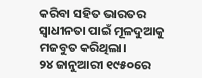କରିବା ସହିତ ଭାରତର ସ୍ୱାଧୀନତା ପାଇଁ ମୂଳଦୁଆକୁ ମଜବୁତ କରିଥିଲା।
୨୪ ଜାନୁଆରୀ ୧୯୫୦ରେ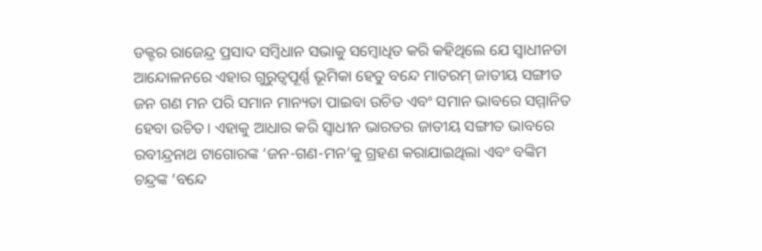ଡକ୍ଟର ରାଜେନ୍ଦ୍ର ପ୍ରସାଦ ସମ୍ବିଧାନ ସଭାକୁ ସମ୍ବୋଧିତ କରି କହିଥିଲେ ଯେ ସ୍ୱାଧୀନତା ଆନ୍ଦୋଳନରେ ଏହାର ଗୁରୁତ୍ୱପୂର୍ଣ୍ଣ ଭୂମିକା ହେତୁ ବନ୍ଦେ ମାତରମ୍ ଜାତୀୟ ସଙ୍ଗୀତ ଜନ ଗଣ ମନ ପରି ସମାନ ମାନ୍ୟତା ପାଇବା ଉଚିତ ଏବଂ ସମାନ ଭାବରେ ସମ୍ମାନିତ ହେବା ଉଚିତ। ଏହାକୁ ଆଧାର କରି ସ୍ୱାଧୀନ ଭାରତର ଜାତୀୟ ସଙ୍ଗୀତ ଭାବରେ ରବୀନ୍ଦ୍ରନାଥ ଟାଗୋରଙ୍କ ‘ଜନ-ଗଣ-ମନ’କୁ ଗ୍ରହଣ କରାଯାଇଥିଲା ଏବଂ ବଙ୍କିମ ଚନ୍ଦ୍ରଙ୍କ ‘ବନ୍ଦେ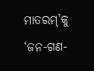ମାତରମ୍’କୁ ‘ଜନ-ଗଣ-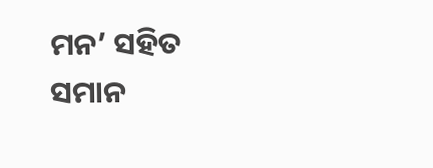ମନ’ ସହିତ ସମାନ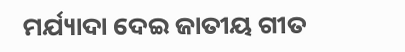ମର୍ଯ୍ୟାଦା ଦେଇ ଜାତୀୟ ଗୀତ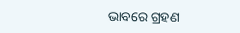ଭାବରେ ଗ୍ରହଣ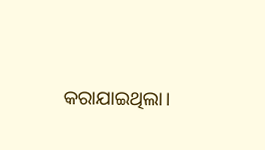କରାଯାଇଥିଲା।